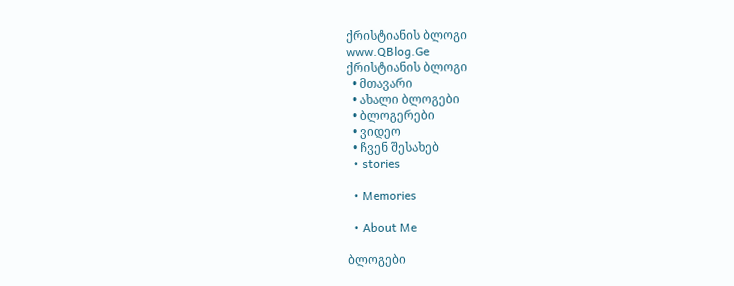ქრისტიანის ბლოგი
www.QBlog.Ge
ქრისტიანის ბლოგი
  • მთავარი
  • ახალი ბლოგები
  • ბლოგერები
  • ვიდეო
  • ჩვენ შესახებ
  • stories

  • Memories

  • About Me

ბლოგები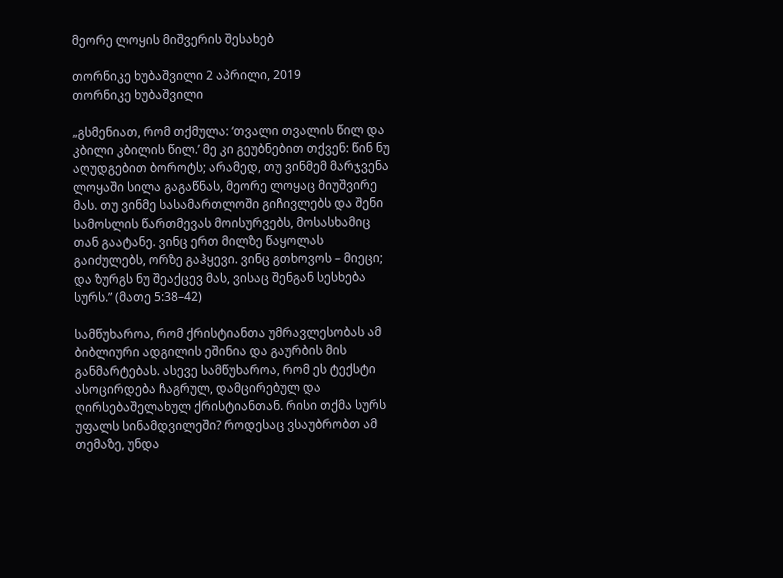მეორე ლოყის მიშვერის შესახებ

თორნიკე ხუბაშვილი 2 აპრილი, 2019
თორნიკე ხუბაშვილი

„გსმენიათ, რომ თქმულა: ‘თვალი თვალის წილ და კბილი კბილის წილ.’ მე კი გეუბნებით თქვენ: წინ ნუ აღუდგებით ბოროტს; არამედ, თუ ვინმემ მარჯვენა ლოყაში სილა გაგაწნას, მეორე ლოყაც მიუშვირე მას. თუ ვინმე სასამართლოში გიჩივლებს და შენი სამოსლის წართმევას მოისურვებს, მოსასხამიც თან გაატანე. ვინც ერთ მილზე წაყოლას გაიძულებს, ორზე გაჰყევი. ვინც გთხოვოს – მიეცი; და ზურგს ნუ შეაქცევ მას, ვისაც შენგან სესხება სურს.” (მათე 5:38–42)

სამწუხაროა, რომ ქრისტიანთა უმრავლესობას ამ ბიბლიური ადგილის ეშინია და გაურბის მის განმარტებას. ასევე სამწუხაროა, რომ ეს ტექსტი ასოცირდება ჩაგრულ, დამცირებულ და ღირსებაშელახულ ქრისტიანთან. რისი თქმა სურს უფალს სინამდვილეში? როდესაც ვსაუბრობთ ამ თემაზე, უნდა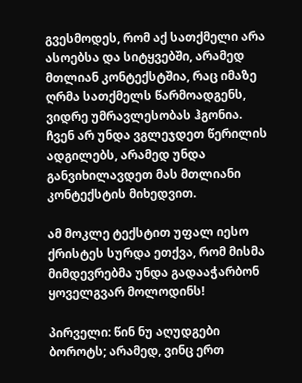გვესმოდეს, რომ აქ სათქმელი არა ასოებსა და სიტყვებში, არამედ მთლიან კონტექსტშია, რაც იმაზე ღრმა სათქმელს წარმოადგენს, ვიდრე უმრავლესობას ჰგონია. ჩვენ არ უნდა ვგლეჯდეთ წერილის ადგილებს, არამედ უნდა განვიხილავდეთ მას მთლიანი კონტექსტის მიხედვით.

ამ მოკლე ტექსტით უფალ იესო ქრისტეს სურდა ეთქვა, რომ მისმა მიმდევრებმა უნდა გადააჭარბონ ყოველგვარ მოლოდინს!

პირველი: წინ ნუ აღუდგები ბოროტს; არამედ, ვინც ერთ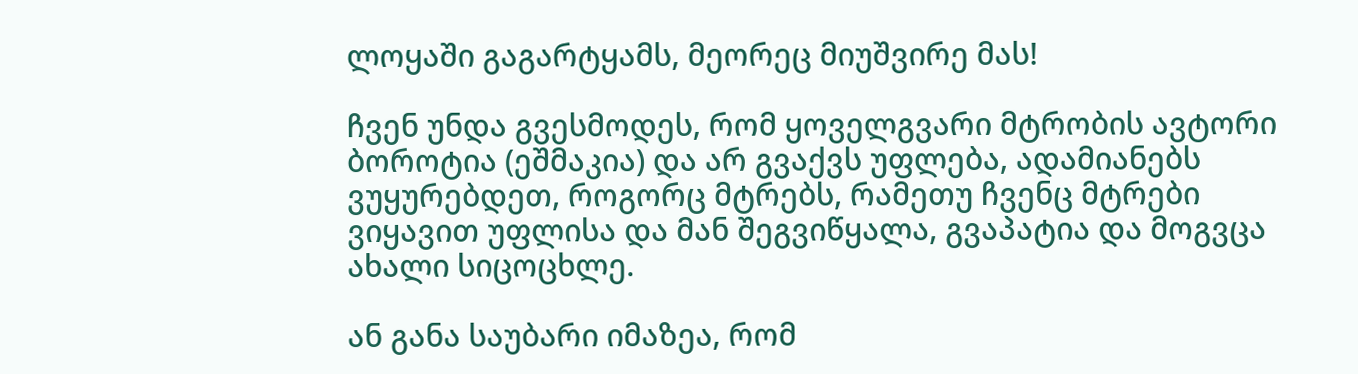ლოყაში გაგარტყამს, მეორეც მიუშვირე მას!

ჩვენ უნდა გვესმოდეს, რომ ყოველგვარი მტრობის ავტორი ბოროტია (ეშმაკია) და არ გვაქვს უფლება, ადამიანებს ვუყურებდეთ, როგორც მტრებს, რამეთუ ჩვენც მტრები ვიყავით უფლისა და მან შეგვიწყალა, გვაპატია და მოგვცა ახალი სიცოცხლე.

ან განა საუბარი იმაზეა, რომ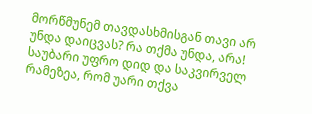მორწმუნემ თავდასხმისგან თავი არ უნდა დაიცვას? რა თქმა უნდა, არა! საუბარი უფრო დიდ და საკვირველ რამეზეა, რომ უარი თქვა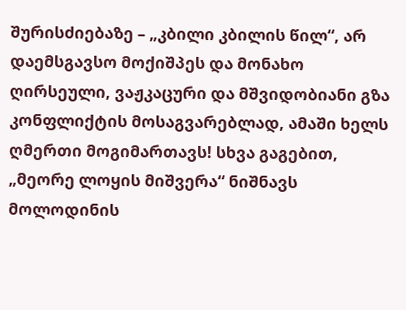შურისძიებაზე – „კბილი კბილის წილ“, არ დაემსგავსო მოქიშპეს და მონახო ღირსეული, ვაჟკაცური და მშვიდობიანი გზა კონფლიქტის მოსაგვარებლად, ამაში ხელს ღმერთი მოგიმართავს! სხვა გაგებით, „მეორე ლოყის მიშვერა“ ნიშნავს მოლოდინის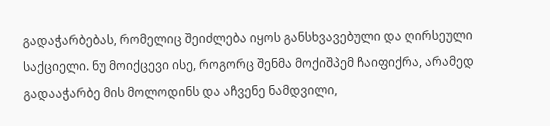გადაჭარბებას, რომელიც შეიძლება იყოს განსხვავებული და ღირსეული საქციელი. ნუ მოიქცევი ისე, როგორც შენმა მოქიშპემ ჩაიფიქრა, არამედ გადააჭარბე მის მოლოდინს და აჩვენე ნამდვილი,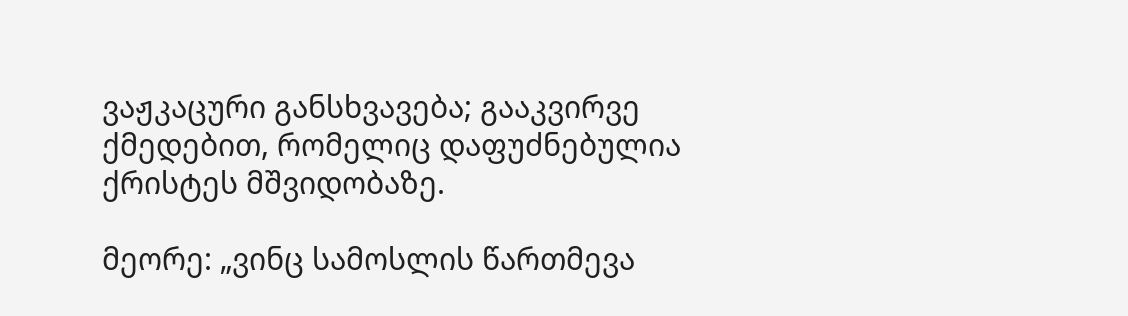ვაჟკაცური განსხვავება; გააკვირვე ქმედებით, რომელიც დაფუძნებულია ქრისტეს მშვიდობაზე.

მეორე: „ვინც სამოსლის წართმევა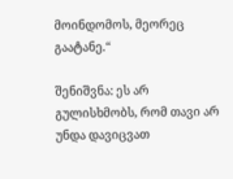მოინდომოს, მეორეც გაატანე.“

შენიშვნა: ეს არ გულისხმობს, რომ თავი არ უნდა დავიცვათ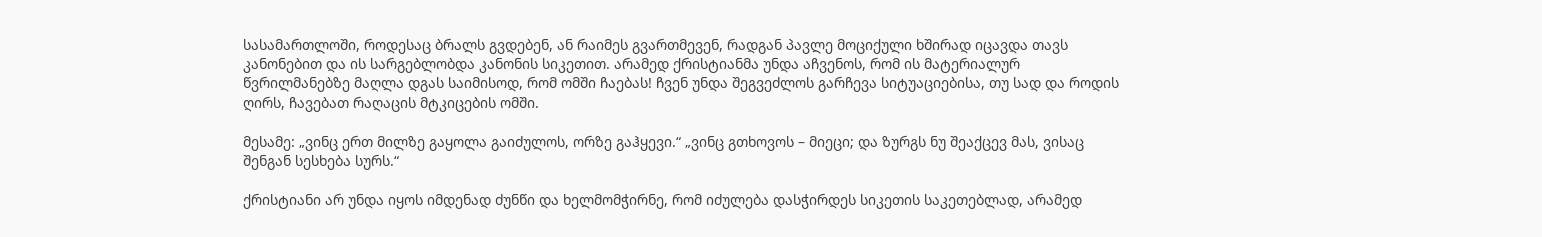სასამართლოში, როდესაც ბრალს გვდებენ, ან რაიმეს გვართმევენ, რადგან პავლე მოციქული ხშირად იცავდა თავს კანონებით და ის სარგებლობდა კანონის სიკეთით. არამედ ქრისტიანმა უნდა აჩვენოს, რომ ის მატერიალურ წვრილმანებზე მაღლა დგას საიმისოდ, რომ ომში ჩაებას! ჩვენ უნდა შეგვეძლოს გარჩევა სიტუაციებისა, თუ სად და როდის ღირს, ჩავებათ რაღაცის მტკიცების ომში.

მესამე: „ვინც ერთ მილზე გაყოლა გაიძულოს, ორზე გაჰყევი.“ „ვინც გთხოვოს – მიეცი; და ზურგს ნუ შეაქცევ მას, ვისაც შენგან სესხება სურს.“

ქრისტიანი არ უნდა იყოს იმდენად ძუნწი და ხელმომჭირნე, რომ იძულება დასჭირდეს სიკეთის საკეთებლად, არამედ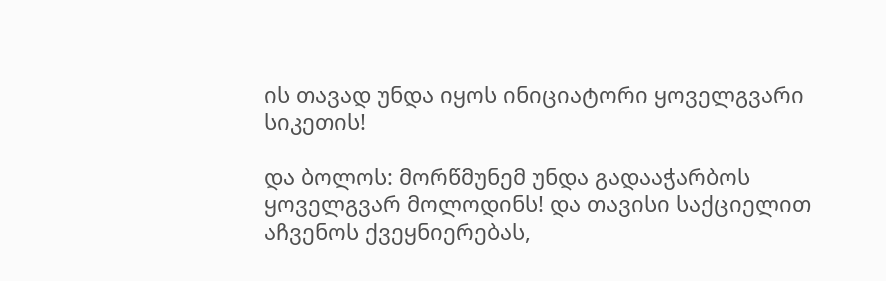ის თავად უნდა იყოს ინიციატორი ყოველგვარი სიკეთის!

და ბოლოს: მორწმუნემ უნდა გადააჭარბოს ყოველგვარ მოლოდინს! და თავისი საქციელით აჩვენოს ქვეყნიერებას,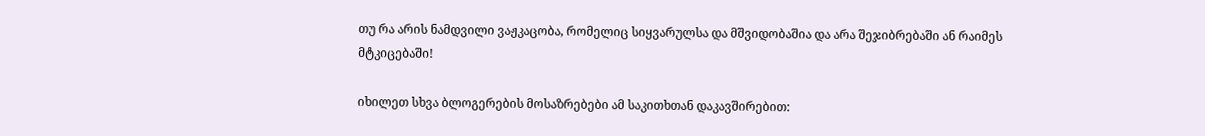თუ რა არის ნამდვილი ვაჟკაცობა, რომელიც სიყვარულსა და მშვიდობაშია და არა შეჯიბრებაში ან რაიმეს მტკიცებაში!

იხილეთ სხვა ბლოგერების მოსაზრებები ამ საკითხთან დაკავშირებით: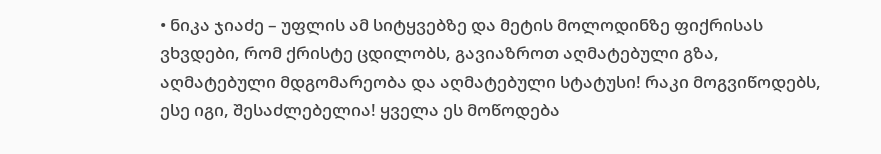• ნიკა ჯიაძე – უფლის ამ სიტყვებზე და მეტის მოლოდინზე ფიქრისას ვხვდები, რომ ქრისტე ცდილობს, გავიაზროთ აღმატებული გზა, აღმატებული მდგომარეობა და აღმატებული სტატუსი! რაკი მოგვიწოდებს, ესე იგი, შესაძლებელია! ყველა ეს მოწოდება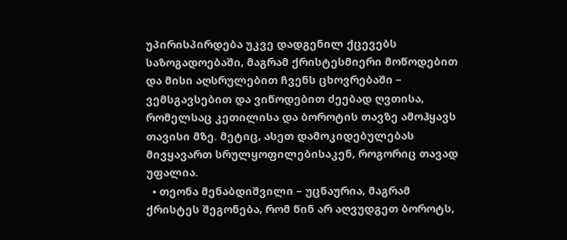უპირისპირდება უკვე დადგენილ ქცევებს საზოგადოებაში, მაგრამ ქრისტესმიერი მოწოდებით და მისი აღსრულებით ჩვენს ცხოვრებაში – ვემსგავსებით და ვიწოდებით ძეებად ღვთისა, რომელსაც კეთილისა და ბოროტის თავზე ამოჰყავს თავისი მზე. მეტიც, ასეთ დამოკიდებულებას მივყავართ სრულყოფილებისაკენ, როგორიც თავად უფალია.
  • თეონა მენაბდიშვილი – უცნაურია, მაგრამ ქრისტეს შეგონება, რომ წინ არ აღვუდგეთ ბოროტს,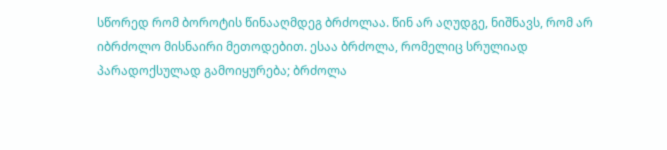სწორედ რომ ბოროტის წინააღმდეგ ბრძოლაა. წინ არ აღუდგე, ნიშნავს, რომ არ იბრძოლო მისნაირი მეთოდებით. ესაა ბრძოლა, რომელიც სრულიად პარადოქსულად გამოიყურება; ბრძოლა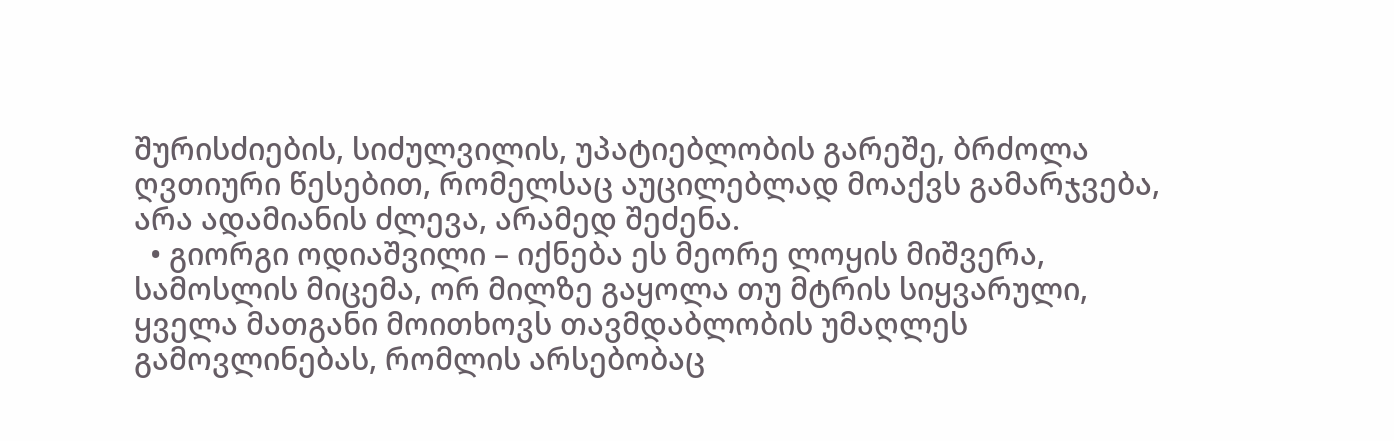შურისძიების, სიძულვილის, უპატიებლობის გარეშე, ბრძოლა ღვთიური წესებით, რომელსაც აუცილებლად მოაქვს გამარჯვება, არა ადამიანის ძლევა, არამედ შეძენა.
  • გიორგი ოდიაშვილი – იქნება ეს მეორე ლოყის მიშვერა, სამოსლის მიცემა, ორ მილზე გაყოლა თუ მტრის სიყვარული, ყველა მათგანი მოითხოვს თავმდაბლობის უმაღლეს გამოვლინებას, რომლის არსებობაც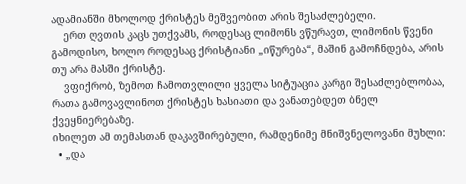ადამიანში მხოლოდ ქრისტეს მეშვეობით არის შესაძლებელი.
    ერთ ღვთის კაცს უთქვამს, როდესაც ლიმონს ვწურავთ, ლიმონის წვენი გამოდისო, ხოლო როდესაც ქრისტიანი „იწურება“, მაშინ გამოჩნდება, არის თუ არა მასში ქრისტე.
    ვფიქრობ, ზემოთ ჩამოთვლილი ყველა სიტუაცია კარგი შესაძლებლობაა, რათა გამოვავლინოთ ქრისტეს ხასიათი და ვანათებდეთ ბნელ ქვეყნიერებაზე.
იხილეთ ამ თემასთან დაკავშირებული, რამდენიმე მნიშვნელოვანი მუხლი:
  • „და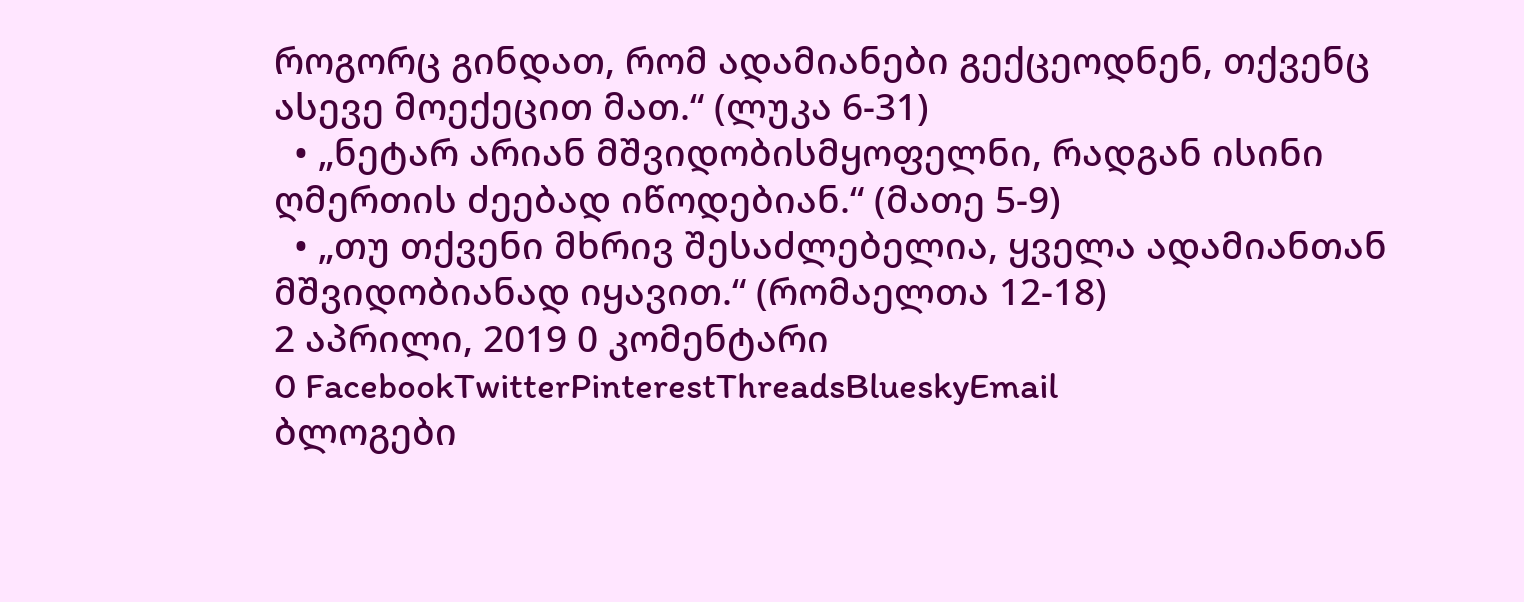როგორც გინდათ, რომ ადამიანები გექცეოდნენ, თქვენც ასევე მოექეცით მათ.“ (ლუკა 6-31)
  • „ნეტარ არიან მშვიდობისმყოფელნი, რადგან ისინი ღმერთის ძეებად იწოდებიან.“ (მათე 5-9)
  • „თუ თქვენი მხრივ შესაძლებელია, ყველა ადამიანთან მშვიდობიანად იყავით.“ (რომაელთა 12-18)
2 აპრილი, 2019 0 კომენტარი
0 FacebookTwitterPinterestThreadsBlueskyEmail
ბლოგები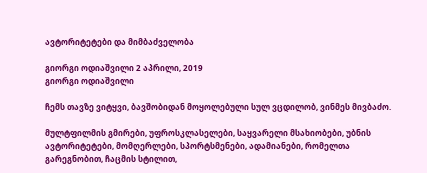ავტორიტეტები და მიმბაძველობა

გიორგი ოდიაშვილი 2 აპრილი, 2019
გიორგი ოდიაშვილი

ჩემს თავზე ვიტყვი, ბავშობიდან მოყოლებული სულ ვცდილობ, ვინმეს მივბაძო.

მულტფილმის გმირები, უფროსკლასელები, საყვარელი მსახიობები, უბნის ავტორიტეტები, მომღერლები, სპორტსმენები, ადამიანები, რომელთა გარეგნობით, ჩაცმის სტილით,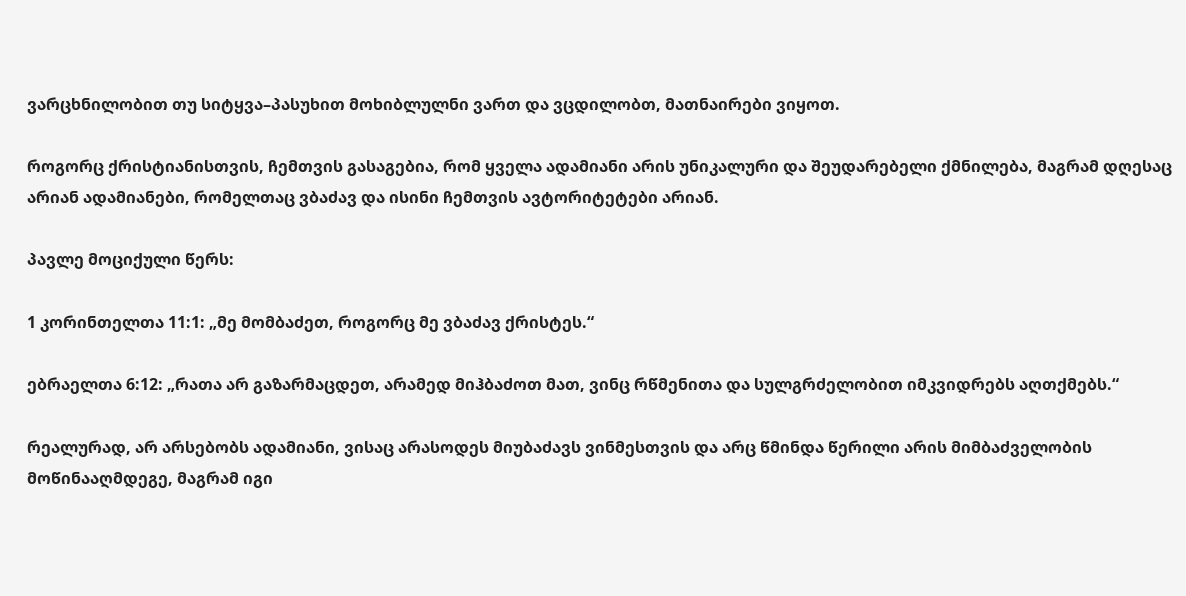ვარცხნილობით თუ სიტყვა–პასუხით მოხიბლულნი ვართ და ვცდილობთ, მათნაირები ვიყოთ.

როგორც ქრისტიანისთვის, ჩემთვის გასაგებია, რომ ყველა ადამიანი არის უნიკალური და შეუდარებელი ქმნილება, მაგრამ დღესაც არიან ადამიანები, რომელთაც ვბაძავ და ისინი ჩემთვის ავტორიტეტები არიან.

პავლე მოციქული წერს:

1 კორინთელთა 11:1: „მე მომბაძეთ, როგორც მე ვბაძავ ქრისტეს.“

ებრაელთა 6:12: „რათა არ გაზარმაცდეთ, არამედ მიჰბაძოთ მათ, ვინც რწმენითა და სულგრძელობით იმკვიდრებს აღთქმებს.“

რეალურად, არ არსებობს ადამიანი, ვისაც არასოდეს მიუბაძავს ვინმესთვის და არც წმინდა წერილი არის მიმბაძველობის მოწინააღმდეგე, მაგრამ იგი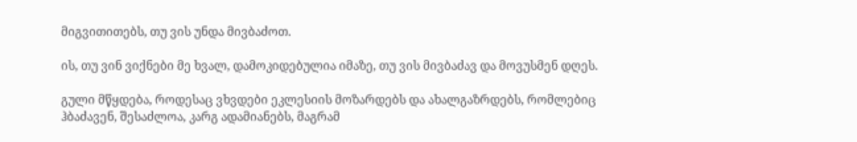მიგვითითებს, თუ ვის უნდა მივბაძოთ.

ის, თუ ვინ ვიქნები მე ხვალ, დამოკიდებულია იმაზე, თუ ვის მივბაძავ და მოვუსმენ დღეს.

გული მწყდება, როდესაც ვხვდები ეკლესიის მოზარდებს და ახალგაზრდებს, რომლებიც ჰბაძავენ, შესაძლოა, კარგ ადამიანებს, მაგრამ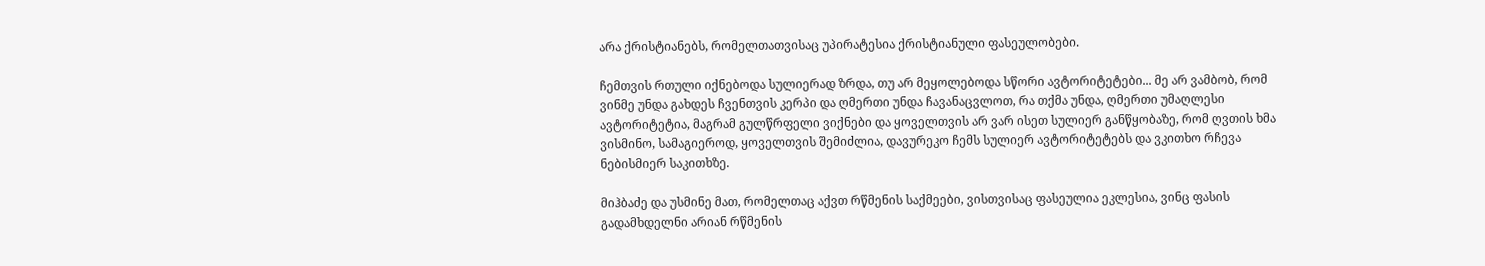არა ქრისტიანებს, რომელთათვისაც უპირატესია ქრისტიანული ფასეულობები.

ჩემთვის რთული იქნებოდა სულიერად ზრდა, თუ არ მეყოლებოდა სწორი ავტორიტეტები... მე არ ვამბობ, რომ ვინმე უნდა გახდეს ჩვენთვის კერპი და ღმერთი უნდა ჩავანაცვლოთ, რა თქმა უნდა, ღმერთი უმაღლესი ავტორიტეტია, მაგრამ გულწრფელი ვიქნები და ყოველთვის არ ვარ ისეთ სულიერ განწყობაზე, რომ ღვთის ხმა ვისმინო, სამაგიეროდ, ყოველთვის შემიძლია, დავურეკო ჩემს სულიერ ავტორიტეტებს და ვკითხო რჩევა ნებისმიერ საკითხზე.

მიჰბაძე და უსმინე მათ, რომელთაც აქვთ რწმენის საქმეები, ვისთვისაც ფასეულია ეკლესია, ვინც ფასის გადამხდელნი არიან რწმენის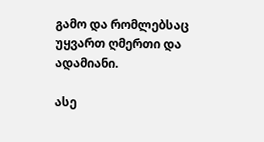გამო და რომლებსაც უყვართ ღმერთი და ადამიანი.

ასე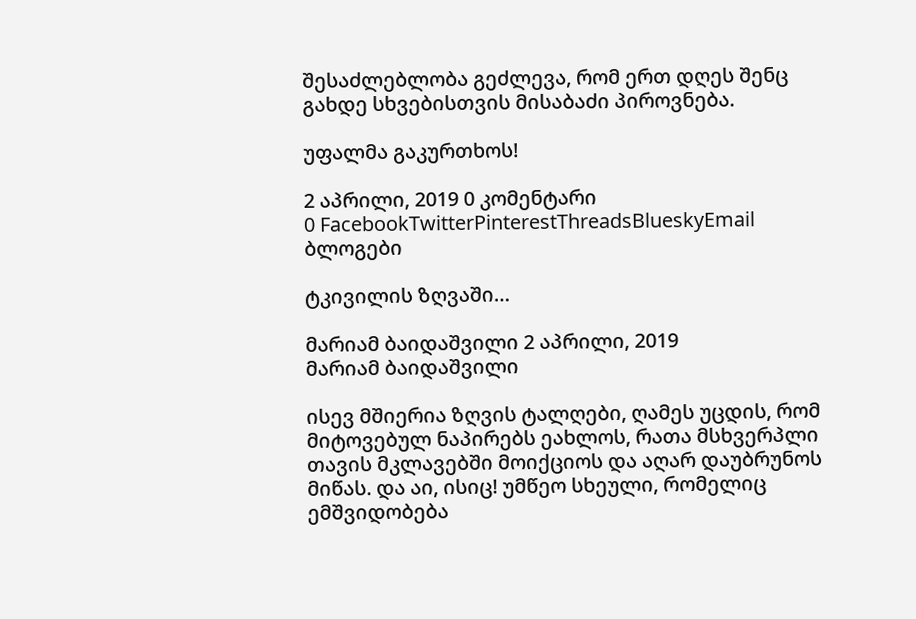შესაძლებლობა გეძლევა, რომ ერთ დღეს შენც გახდე სხვებისთვის მისაბაძი პიროვნება.

უფალმა გაკურთხოს!

2 აპრილი, 2019 0 კომენტარი
0 FacebookTwitterPinterestThreadsBlueskyEmail
ბლოგები

ტკივილის ზღვაში…

მარიამ ბაიდაშვილი 2 აპრილი, 2019
მარიამ ბაიდაშვილი

ისევ მშიერია ზღვის ტალღები, ღამეს უცდის, რომ მიტოვებულ ნაპირებს ეახლოს, რათა მსხვერპლი თავის მკლავებში მოიქციოს და აღარ დაუბრუნოს მიწას. და აი, ისიც! უმწეო სხეული, რომელიც ემშვიდობება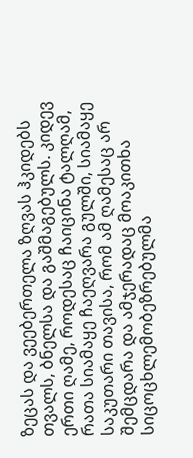ზეცას და ვეებერთელა ზღვას ჰკიდებს თვალს, ბნელსა და გაშმაგებულს. კიდევ ერთი ღამე, როდესაც ჩაიცინა ტალღამ, რათა სიამაყე ჩაეღვარა გულში, სიამაყე საკუთარი თავისა, რომ ამ ღამესაც არ შემცდარა და ამჯერადაც მოაკითხა სიცოცხლემობეზრებულმა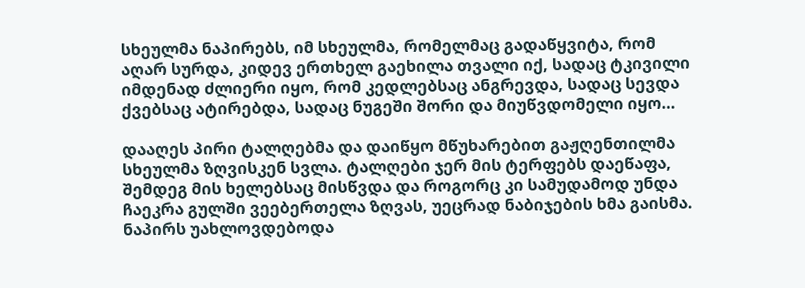სხეულმა ნაპირებს, იმ სხეულმა, რომელმაც გადაწყვიტა, რომ აღარ სურდა, კიდევ ერთხელ გაეხილა თვალი იქ, სადაც ტკივილი იმდენად ძლიერი იყო, რომ კედლებსაც ანგრევდა, სადაც სევდა ქვებსაც ატირებდა, სადაც ნუგეში შორი და მიუწვდომელი იყო…

დააღეს პირი ტალღებმა და დაიწყო მწუხარებით გაჟღენთილმა სხეულმა ზღვისკენ სვლა. ტალღები ჯერ მის ტერფებს დაეწაფა, შემდეგ მის ხელებსაც მისწვდა და როგორც კი სამუდამოდ უნდა ჩაეკრა გულში ვეებერთელა ზღვას, უეცრად ნაბიჯების ხმა გაისმა. ნაპირს უახლოვდებოდა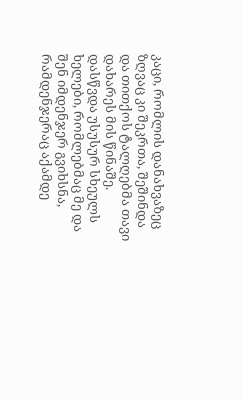კაცი, რომლის დანახვაზეც ზღვაც კი შეკრთა, შეშინდა და თითქოს ტალღებმა თავი დახარეს მის წინაშე. დასწვდა უსუსურ სხეულს ხელები, რომლებმაც მე და შენ იმდენჯერ გვიხსნა, რამდენჯერაც აქამდე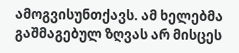ამოგვისუნთქავს. ამ ხელებმა გაშმაგებულ ზღვას არ მისცეს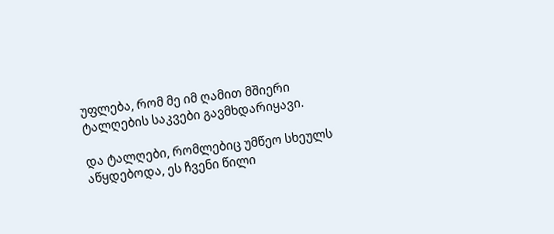უფლება, რომ მე იმ ღამით მშიერი ტალღების საკვები გავმხდარიყავი.

და ტალღები, რომლებიც უმწეო სხეულს აწყდებოდა, ეს ჩვენი წილი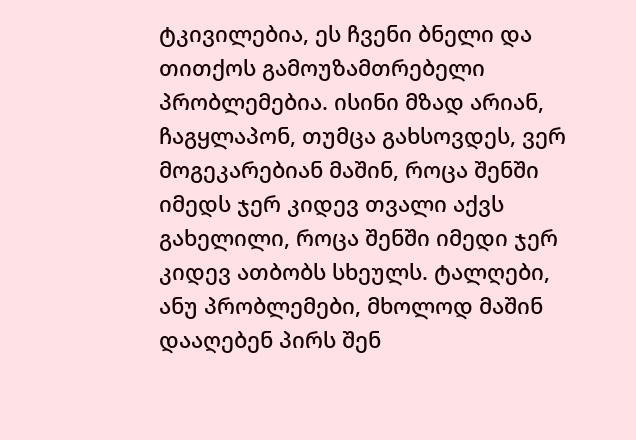ტკივილებია, ეს ჩვენი ბნელი და თითქოს გამოუზამთრებელი პრობლემებია. ისინი მზად არიან, ჩაგყლაპონ, თუმცა გახსოვდეს, ვერ მოგეკარებიან მაშინ, როცა შენში იმედს ჯერ კიდევ თვალი აქვს გახელილი, როცა შენში იმედი ჯერ კიდევ ათბობს სხეულს. ტალღები, ანუ პრობლემები, მხოლოდ მაშინ დააღებენ პირს შენ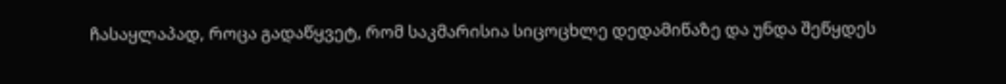ჩასაყლაპად, როცა გადაწყვეტ, რომ საკმარისია სიცოცხლე დედამიწაზე და უნდა შეწყდეს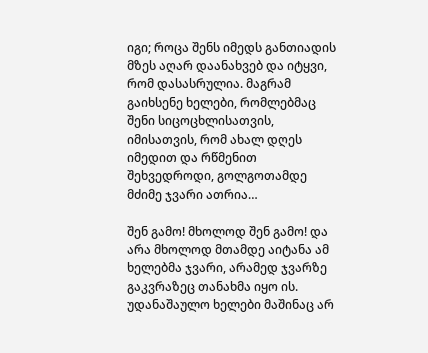იგი; როცა შენს იმედს განთიადის მზეს აღარ დაანახვებ და იტყვი, რომ დასასრულია. მაგრამ გაიხსენე ხელები, რომლებმაც შენი სიცოცხლისათვის, იმისათვის, რომ ახალ დღეს იმედით და რწმენით შეხვედროდი, გოლგოთამდე მძიმე ჯვარი ათრია…

შენ გამო! მხოლოდ შენ გამო! და არა მხოლოდ მთამდე აიტანა ამ ხელებმა ჯვარი, არამედ ჯვარზე გაკვრაზეც თანახმა იყო ის. უდანაშაულო ხელები მაშინაც არ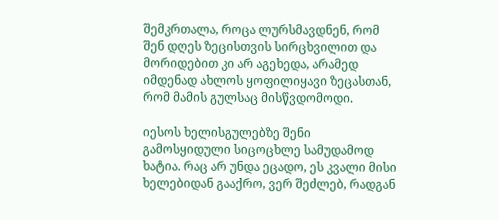შემკრთალა, როცა ლურსმავდნენ, რომ შენ დღეს ზეცისთვის სირცხვილით და მორიდებით კი არ აგეხედა, არამედ იმდენად ახლოს ყოფილიყავი ზეცასთან, რომ მამის გულსაც მისწვდომოდი.

იესოს ხელისგულებზე შენი გამოსყიდული სიცოცხლე სამუდამოდ ხატია. რაც არ უნდა ეცადო, ეს კვალი მისი ხელებიდან გააქრო, ვერ შეძლებ, რადგან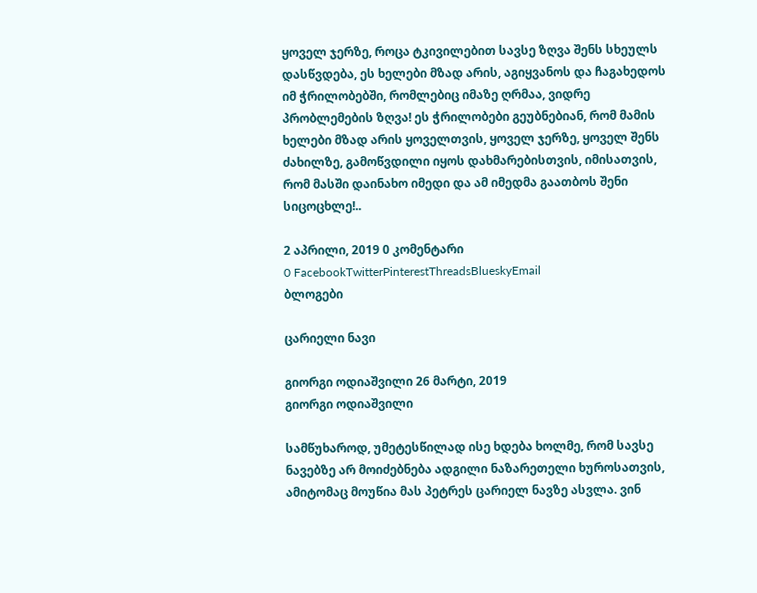ყოველ ჯერზე, როცა ტკივილებით სავსე ზღვა შენს სხეულს დასწვდება, ეს ხელები მზად არის, აგიყვანოს და ჩაგახედოს იმ ჭრილობებში, რომლებიც იმაზე ღრმაა, ვიდრე პრობლემების ზღვა! ეს ჭრილობები გეუბნებიან, რომ მამის ხელები მზად არის ყოველთვის, ყოველ ჯერზე, ყოველ შენს ძახილზე, გამოწვდილი იყოს დახმარებისთვის, იმისათვის, რომ მასში დაინახო იმედი და ამ იმედმა გაათბოს შენი სიცოცხლე!..

2 აპრილი, 2019 0 კომენტარი
0 FacebookTwitterPinterestThreadsBlueskyEmail
ბლოგები

ცარიელი ნავი

გიორგი ოდიაშვილი 26 მარტი, 2019
გიორგი ოდიაშვილი

სამწუხაროდ, უმეტესწილად ისე ხდება ხოლმე, რომ სავსე ნავებზე არ მოიძებნება ადგილი ნაზარეთელი ხუროსათვის, ამიტომაც მოუწია მას პეტრეს ცარიელ ნავზე ასვლა. ვინ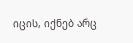იცის, იქნებ არც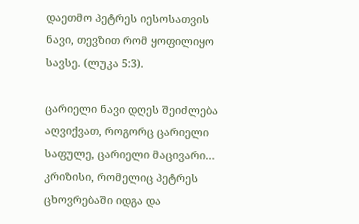დაეთმო პეტრეს იესოსათვის ნავი, თევზით რომ ყოფილიყო სავსე. (ლუკა 5:3).

ცარიელი ნავი დღეს შეიძლება აღვიქვათ, როგორც ცარიელი საფულე, ცარიელი მაცივარი… კრიზისი, რომელიც პეტრეს ცხოვრებაში იდგა და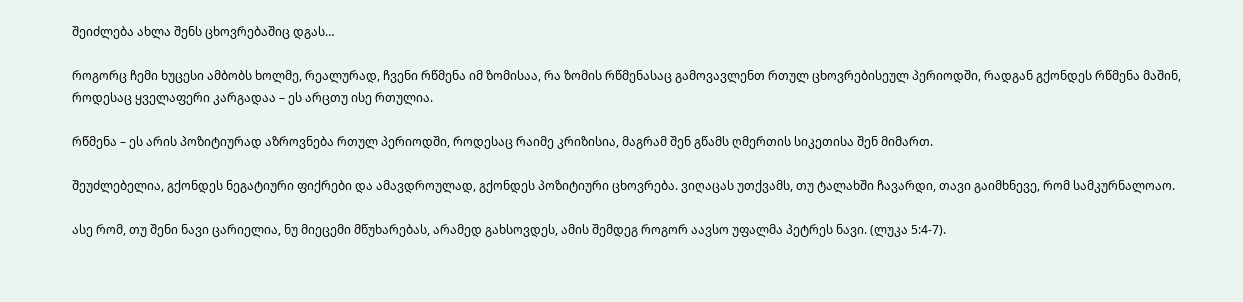შეიძლება ახლა შენს ცხოვრებაშიც დგას…

როგორც ჩემი ხუცესი ამბობს ხოლმე, რეალურად, ჩვენი რწმენა იმ ზომისაა, რა ზომის რწმენასაც გამოვავლენთ რთულ ცხოვრებისეულ პერიოდში, რადგან გქონდეს რწმენა მაშინ, როდესაც ყველაფერი კარგადაა – ეს არცთუ ისე რთულია.

რწმენა – ეს არის პოზიტიურად აზროვნება რთულ პერიოდში, როდესაც რაიმე კრიზისია, მაგრამ შენ გწამს ღმერთის სიკეთისა შენ მიმართ.

შეუძლებელია, გქონდეს ნეგატიური ფიქრები და ამავდროულად, გქონდეს პოზიტიური ცხოვრება. ვიღაცას უთქვამს, თუ ტალახში ჩავარდი, თავი გაიმხნევე, რომ სამკურნალოაო.

ასე რომ, თუ შენი ნავი ცარიელია, ნუ მიეცემი მწუხარებას, არამედ გახსოვდეს, ამის შემდეგ როგორ აავსო უფალმა პეტრეს ნავი. (ლუკა 5:4-7).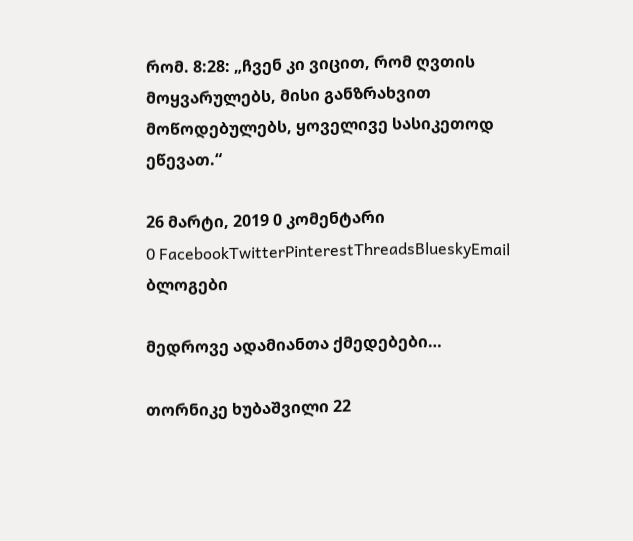რომ. 8:28: „ჩვენ კი ვიცით, რომ ღვთის მოყვარულებს, მისი განზრახვით მოწოდებულებს, ყოველივე სასიკეთოდ ეწევათ.“

26 მარტი, 2019 0 კომენტარი
0 FacebookTwitterPinterestThreadsBlueskyEmail
ბლოგები

მედროვე ადამიანთა ქმედებები…

თორნიკე ხუბაშვილი 22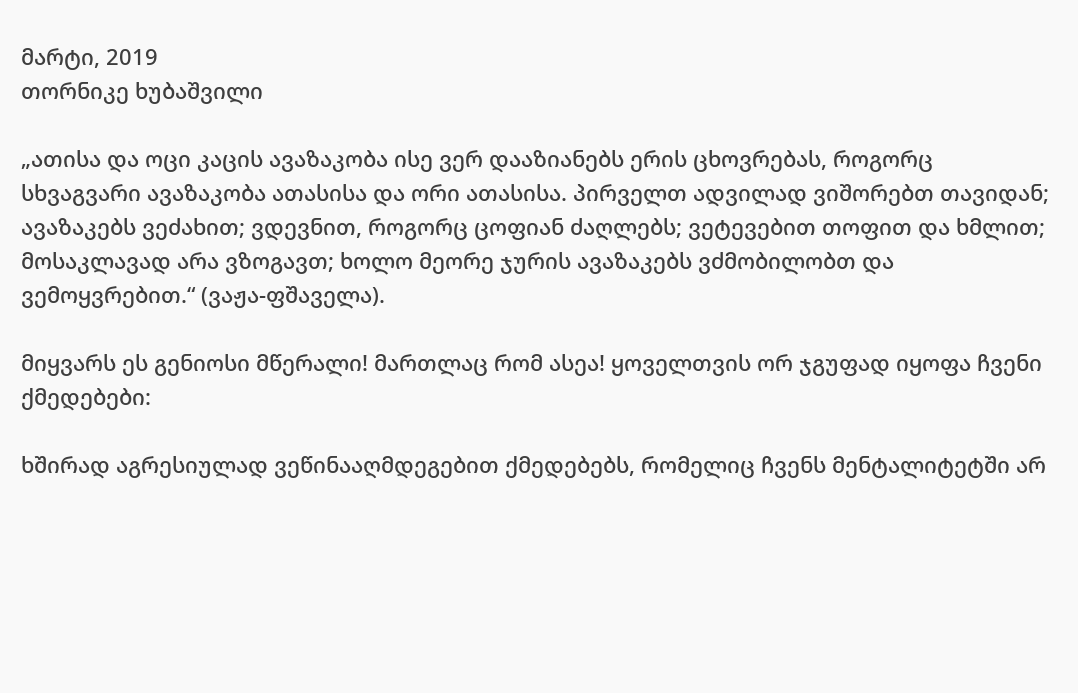მარტი, 2019
თორნიკე ხუბაშვილი

„ათისა და ოცი კაცის ავაზაკობა ისე ვერ დააზიანებს ერის ცხოვრებას, როგორც სხვაგვარი ავაზაკობა ათასისა და ორი ათასისა. პირველთ ადვილად ვიშორებთ თავიდან; ავაზაკებს ვეძახით; ვდევნით, როგორც ცოფიან ძაღლებს; ვეტევებით თოფით და ხმლით; მოსაკლავად არა ვზოგავთ; ხოლო მეორე ჯურის ავაზაკებს ვძმობილობთ და ვემოყვრებით.“ (ვაჟა-ფშაველა).

მიყვარს ეს გენიოსი მწერალი! მართლაც რომ ასეა! ყოველთვის ორ ჯგუფად იყოფა ჩვენი ქმედებები:

ხშირად აგრესიულად ვეწინააღმდეგებით ქმედებებს, რომელიც ჩვენს მენტალიტეტში არ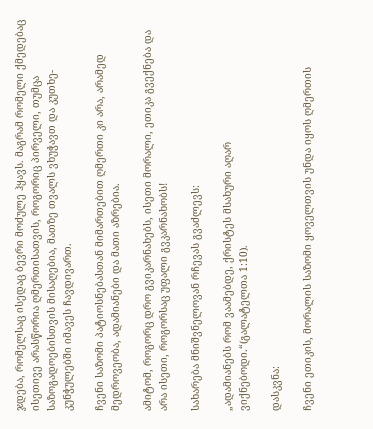ჯდება, რომელსაც ისედაც ბევრი მოძულე ჰყავს. მაგრამ რომელი ქმედებაც ისეთივე არასწორია ღმერთისათვის, როგორიც პირველი, თუმცა საზოგადოებისთვის მისაღებია, მათზე თვალს ვხუჭავთ და კუთხე-კუნჭულებში იმავეს ჩავდივართ.

ჩვენი საზომი პატიოსნებასთან მიმართებით ღმერთი კი არა, არამედ მედროვეობა, ადამიანები და მათი აზრებია.

ამიტომ, როგორც დრო გვიკარნახებს, ისეთი მორალი, ეთიკა გვექნება და არა ისეთი, როგორსაც უფალი გვკარნახობს!

სახარება მნიშვნელოვან რჩევას გვაძლევს:

„ადამიანებს რომ ვაამებდე, ქრისტეს მსახური აღარ ვიქნებოდი.“(გალატელთა 1:10).

დასკვნა:

ჩვენი ეთიკის, მორალის საზომი ყოველთვის უნდა იყოს ღმერთის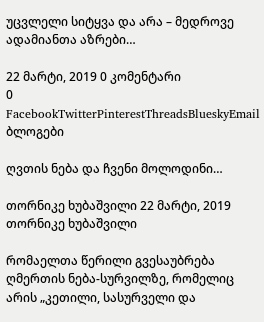უცვლელი სიტყვა და არა – მედროვე ადამიანთა აზრები…

22 მარტი, 2019 0 კომენტარი
0 FacebookTwitterPinterestThreadsBlueskyEmail
ბლოგები

ღვთის ნება და ჩვენი მოლოდინი…

თორნიკე ხუბაშვილი 22 მარტი, 2019
თორნიკე ხუბაშვილი

რომაელთა წერილი გვესაუბრება ღმერთის ნება-სურვილზე, რომელიც არის „კეთილი, სასურველი და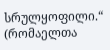სრულყოფილი.“ (რომაელთა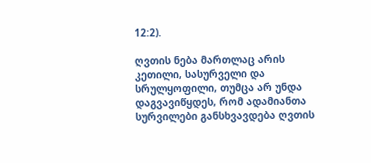12:2).

ღვთის ნება მართლაც არის კეთილი, სასურველი და სრულყოფილი, თუმცა არ უნდა დაგვავიწყდეს, რომ ადამიანთა სურვილები განსხვავდება ღვთის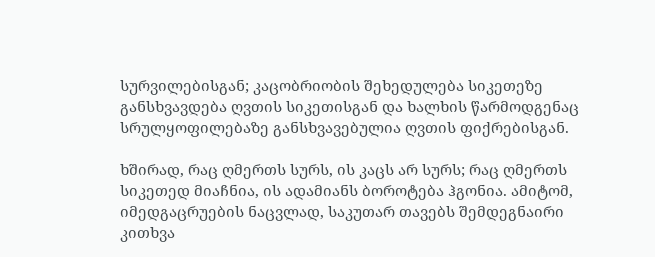სურვილებისგან; კაცობრიობის შეხედულება სიკეთეზე განსხვავდება ღვთის სიკეთისგან და ხალხის წარმოდგენაც სრულყოფილებაზე განსხვავებულია ღვთის ფიქრებისგან.

ხშირად, რაც ღმერთს სურს, ის კაცს არ სურს; რაც ღმერთს სიკეთედ მიაჩნია, ის ადამიანს ბოროტება ჰგონია. ამიტომ, იმედგაცრუების ნაცვლად, საკუთარ თავებს შემდეგნაირი კითხვა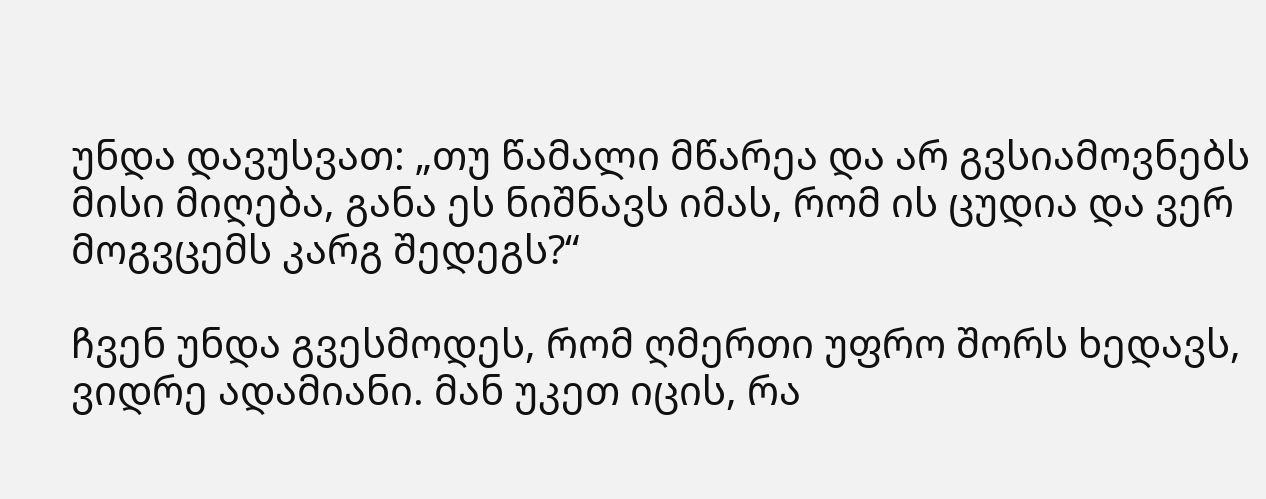უნდა დავუსვათ: „თუ წამალი მწარეა და არ გვსიამოვნებს მისი მიღება, განა ეს ნიშნავს იმას, რომ ის ცუდია და ვერ მოგვცემს კარგ შედეგს?“

ჩვენ უნდა გვესმოდეს, რომ ღმერთი უფრო შორს ხედავს, ვიდრე ადამიანი. მან უკეთ იცის, რა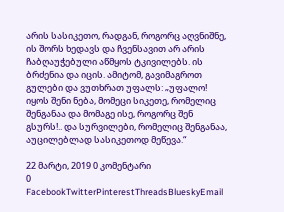არის სასიკეთო, რადგან, როგორც აღვნიშნე, ის შორს ხედავს და ჩვენსავით არ არის ჩაბღაუჭებული აწმყოს ტკივილებს. ის ბრძენია და იცის. ამიტომ, გავიმაგროთ გულები და ვუთხრათ უფალს: „უფალო! იყოს შენი ნება, მომეცი სიკეთე, რომელიც შენგანაა და მომაგე ისე, როგორც შენ გსურს!.. და სურვილები, რომელიც შენგანაა, აუცილებლად სასიკეთოდ მეწევა.“

22 მარტი, 2019 0 კომენტარი
0 FacebookTwitterPinterestThreadsBlueskyEmail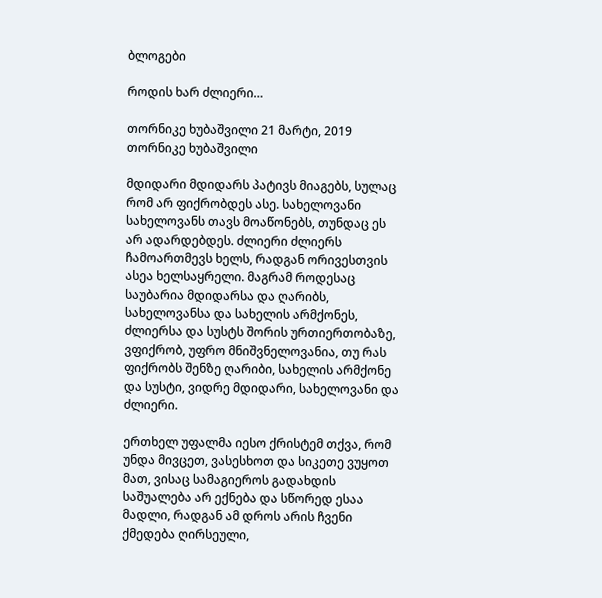ბლოგები

როდის ხარ ძლიერი…

თორნიკე ხუბაშვილი 21 მარტი, 2019
თორნიკე ხუბაშვილი

მდიდარი მდიდარს პატივს მიაგებს, სულაც რომ არ ფიქრობდეს ასე. სახელოვანი სახელოვანს თავს მოაწონებს, თუნდაც ეს არ ადარდებდეს. ძლიერი ძლიერს ჩამოართმევს ხელს, რადგან ორივესთვის ასეა ხელსაყრელი. მაგრამ როდესაც საუბარია მდიდარსა და ღარიბს, სახელოვანსა და სახელის არმქონეს, ძლიერსა და სუსტს შორის ურთიერთობაზე, ვფიქრობ, უფრო მნიშვნელოვანია, თუ რას ფიქრობს შენზე ღარიბი, სახელის არმქონე და სუსტი, ვიდრე მდიდარი, სახელოვანი და ძლიერი.

ერთხელ უფალმა იესო ქრისტემ თქვა, რომ უნდა მივცეთ, ვასესხოთ და სიკეთე ვუყოთ მათ, ვისაც სამაგიეროს გადახდის საშუალება არ ექნება და სწორედ ესაა მადლი, რადგან ამ დროს არის ჩვენი ქმედება ღირსეული,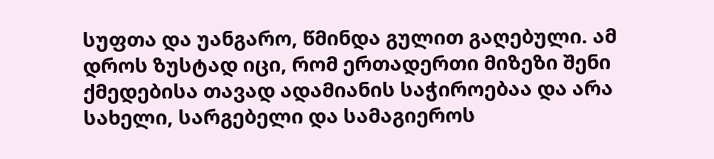სუფთა და უანგარო, წმინდა გულით გაღებული. ამ დროს ზუსტად იცი, რომ ერთადერთი მიზეზი შენი ქმედებისა თავად ადამიანის საჭიროებაა და არა სახელი, სარგებელი და სამაგიეროს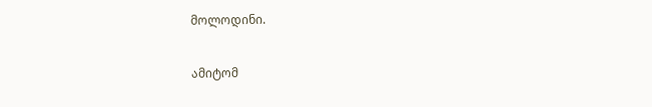მოლოდინი.

ამიტომ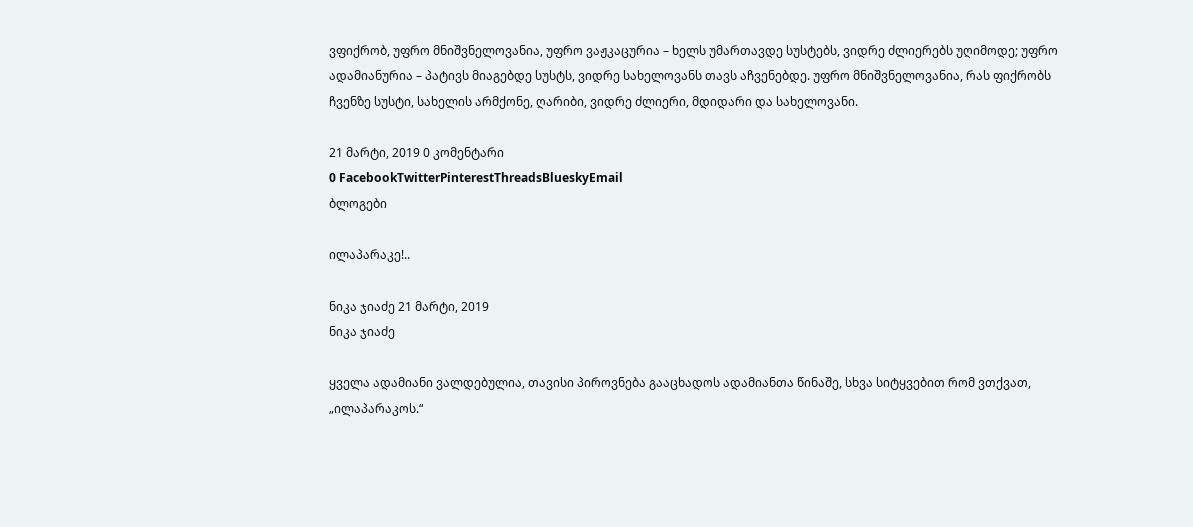ვფიქრობ, უფრო მნიშვნელოვანია, უფრო ვაჟკაცურია – ხელს უმართავდე სუსტებს, ვიდრე ძლიერებს უღიმოდე; უფრო ადამიანურია – პატივს მიაგებდე სუსტს, ვიდრე სახელოვანს თავს აჩვენებდე. უფრო მნიშვნელოვანია, რას ფიქრობს ჩვენზე სუსტი, სახელის არმქონე, ღარიბი, ვიდრე ძლიერი, მდიდარი და სახელოვანი.

21 მარტი, 2019 0 კომენტარი
0 FacebookTwitterPinterestThreadsBlueskyEmail
ბლოგები

ილაპარაკე!..

ნიკა ჯიაძე 21 მარტი, 2019
ნიკა ჯიაძე

ყველა ადამიანი ვალდებულია, თავისი პიროვნება გააცხადოს ადამიანთა წინაშე, სხვა სიტყვებით რომ ვთქვათ, „ილაპარაკოს.“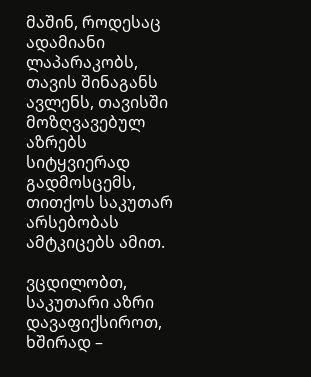მაშინ, როდესაც ადამიანი ლაპარაკობს, თავის შინაგანს ავლენს, თავისში მოზღვავებულ აზრებს სიტყვიერად გადმოსცემს, თითქოს საკუთარ არსებობას ამტკიცებს ამით.

ვცდილობთ, საკუთარი აზრი დავაფიქსიროთ, ხშირად –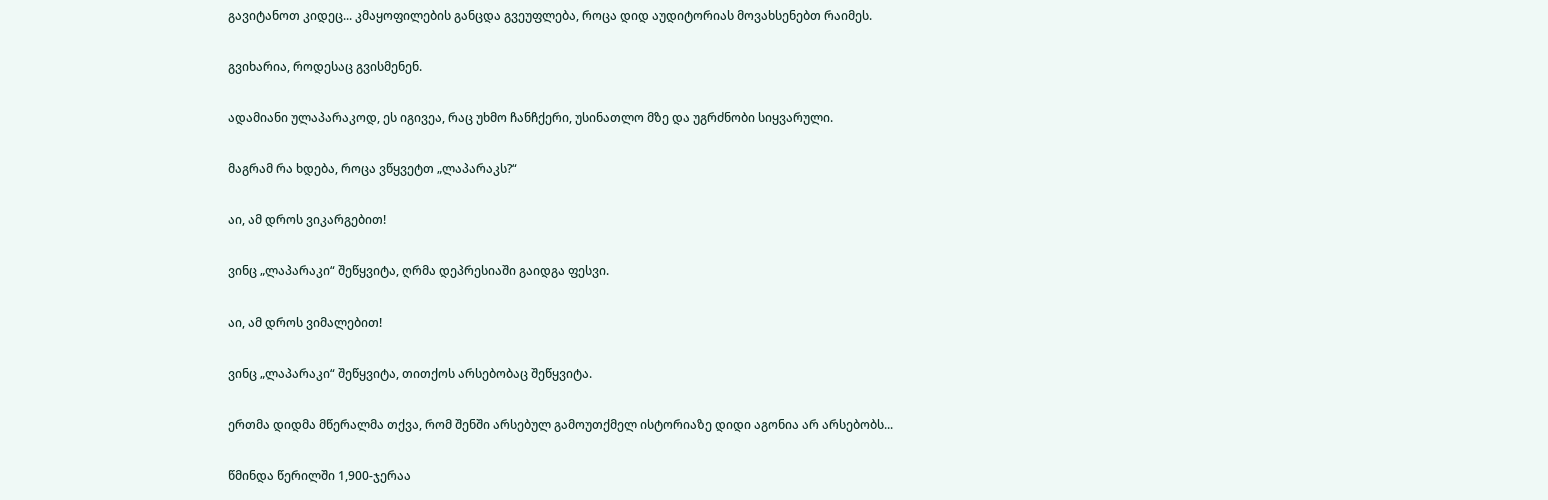გავიტანოთ კიდეც... კმაყოფილების განცდა გვეუფლება, როცა დიდ აუდიტორიას მოვახსენებთ რაიმეს.

გვიხარია, როდესაც გვისმენენ.

ადამიანი ულაპარაკოდ, ეს იგივეა, რაც უხმო ჩანჩქერი, უსინათლო მზე და უგრძნობი სიყვარული.

მაგრამ რა ხდება, როცა ვწყვეტთ „ლაპარაკს?“

აი, ამ დროს ვიკარგებით!

ვინც „ლაპარაკი“ შეწყვიტა, ღრმა დეპრესიაში გაიდგა ფესვი.

აი, ამ დროს ვიმალებით!

ვინც „ლაპარაკი“ შეწყვიტა, თითქოს არსებობაც შეწყვიტა.

ერთმა დიდმა მწერალმა თქვა, რომ შენში არსებულ გამოუთქმელ ისტორიაზე დიდი აგონია არ არსებობს...

წმინდა წერილში 1,900-ჯერაა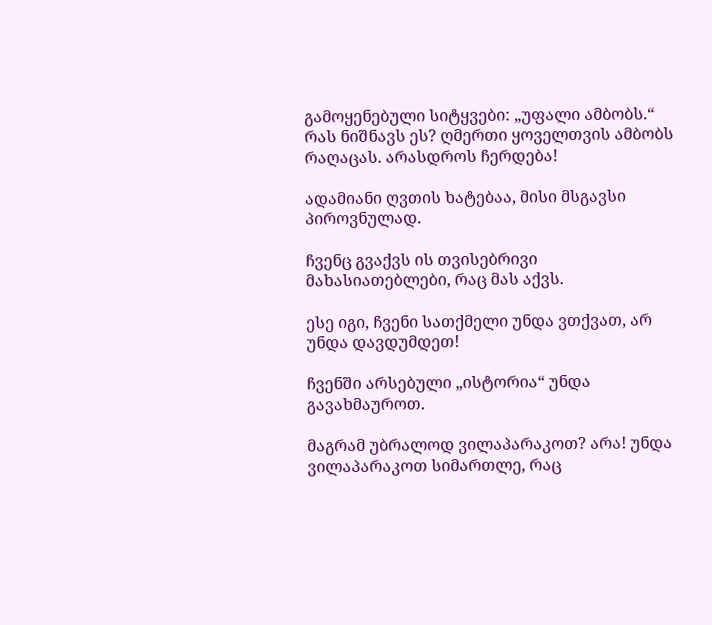გამოყენებული სიტყვები: „უფალი ამბობს.“ რას ნიშნავს ეს? ღმერთი ყოველთვის ამბობს რაღაცას. არასდროს ჩერდება!

ადამიანი ღვთის ხატებაა, მისი მსგავსი პიროვნულად.

ჩვენც გვაქვს ის თვისებრივი მახასიათებლები, რაც მას აქვს.

ესე იგი, ჩვენი სათქმელი უნდა ვთქვათ, არ უნდა დავდუმდეთ!

ჩვენში არსებული „ისტორია“ უნდა გავახმაუროთ.

მაგრამ უბრალოდ ვილაპარაკოთ? არა! უნდა ვილაპარაკოთ სიმართლე, რაც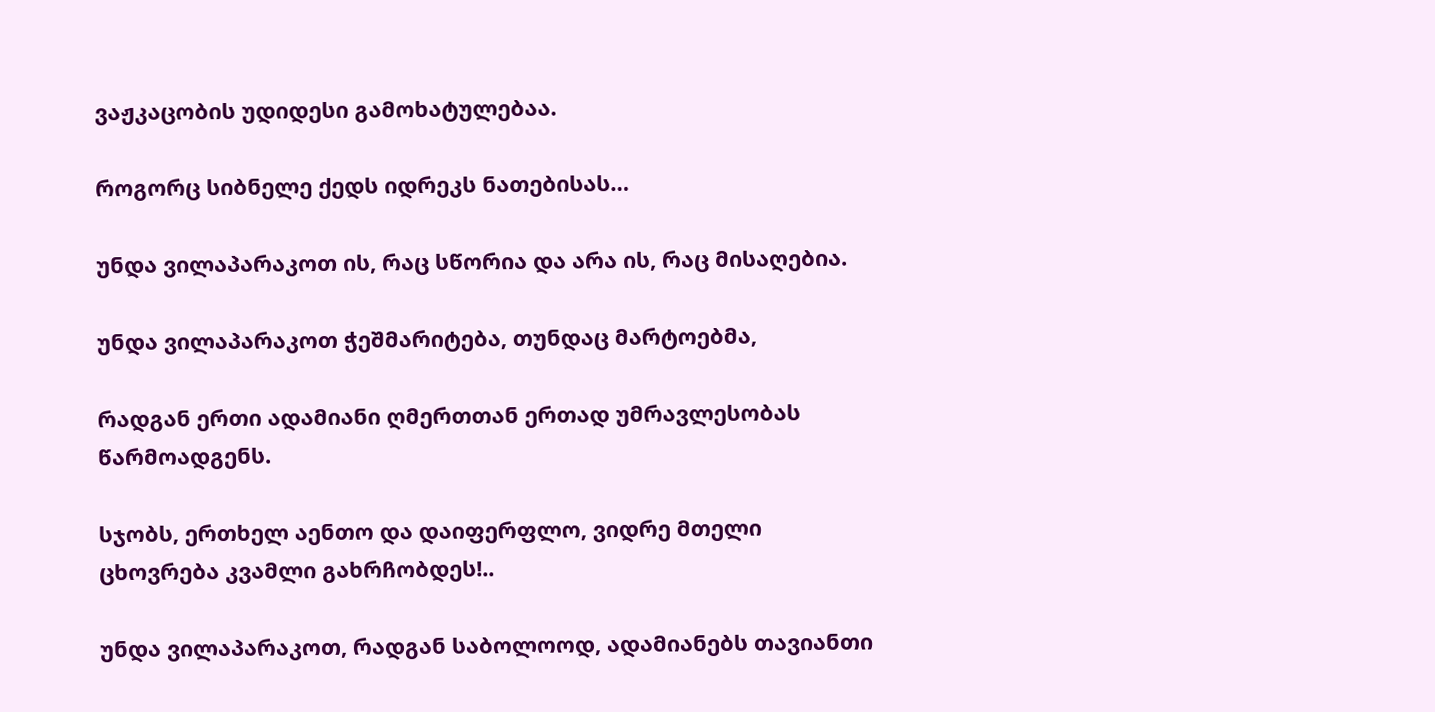ვაჟკაცობის უდიდესი გამოხატულებაა.

როგორც სიბნელე ქედს იდრეკს ნათებისას…

უნდა ვილაპარაკოთ ის, რაც სწორია და არა ის, რაც მისაღებია.

უნდა ვილაპარაკოთ ჭეშმარიტება, თუნდაც მარტოებმა,

რადგან ერთი ადამიანი ღმერთთან ერთად უმრავლესობას წარმოადგენს.

სჯობს, ერთხელ აენთო და დაიფერფლო, ვიდრე მთელი ცხოვრება კვამლი გახრჩობდეს!..

უნდა ვილაპარაკოთ, რადგან საბოლოოდ, ადამიანებს თავიანთი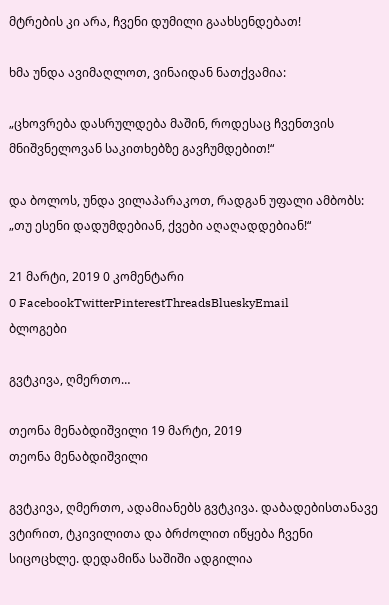მტრების კი არა, ჩვენი დუმილი გაახსენდებათ!

ხმა უნდა ავიმაღლოთ, ვინაიდან ნათქვამია:

„ცხოვრება დასრულდება მაშინ, როდესაც ჩვენთვის მნიშვნელოვან საკითხებზე გავჩუმდებით!“

და ბოლოს, უნდა ვილაპარაკოთ, რადგან უფალი ამბობს: „თუ ესენი დადუმდებიან, ქვები აღაღადდებიან!“

21 მარტი, 2019 0 კომენტარი
0 FacebookTwitterPinterestThreadsBlueskyEmail
ბლოგები

გვტკივა, ღმერთო…

თეონა მენაბდიშვილი 19 მარტი, 2019
თეონა მენაბდიშვილი

გვტკივა, ღმერთო, ადამიანებს გვტკივა. დაბადებისთანავე ვტირით, ტკივილითა და ბრძოლით იწყება ჩვენი სიცოცხლე. დედამიწა საშიში ადგილია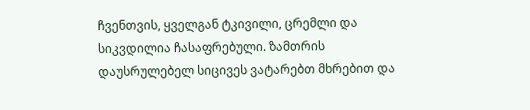ჩვენთვის, ყველგან ტკივილი, ცრემლი და სიკვდილია ჩასაფრებული. ზამთრის დაუსრულებელ სიცივეს ვატარებთ მხრებით და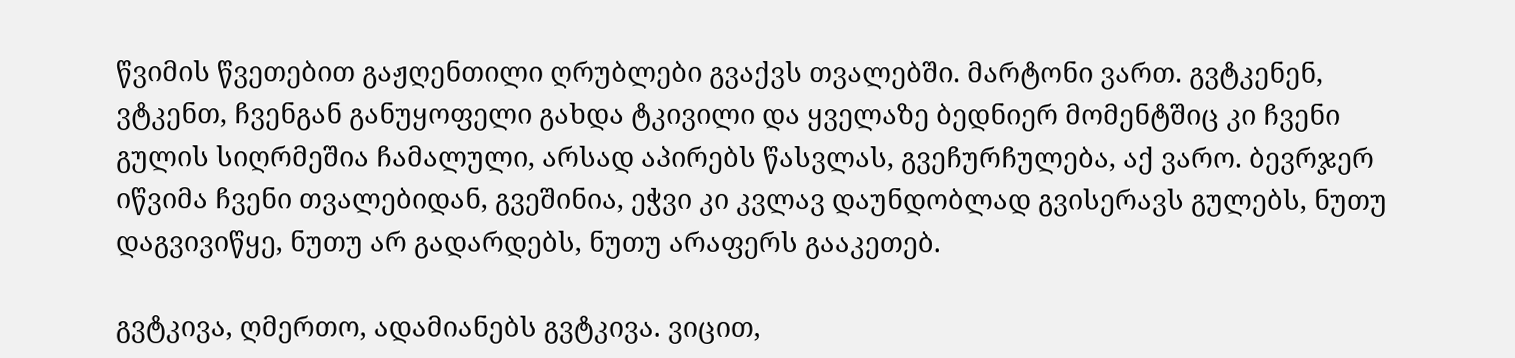წვიმის წვეთებით გაჟღენთილი ღრუბლები გვაქვს თვალებში. მარტონი ვართ. გვტკენენ, ვტკენთ, ჩვენგან განუყოფელი გახდა ტკივილი და ყველაზე ბედნიერ მომენტშიც კი ჩვენი გულის სიღრმეშია ჩამალული, არსად აპირებს წასვლას, გვეჩურჩულება, აქ ვარო. ბევრჯერ იწვიმა ჩვენი თვალებიდან, გვეშინია, ეჭვი კი კვლავ დაუნდობლად გვისერავს გულებს, ნუთუ დაგვივიწყე, ნუთუ არ გადარდებს, ნუთუ არაფერს გააკეთებ.

გვტკივა, ღმერთო, ადამიანებს გვტკივა. ვიცით,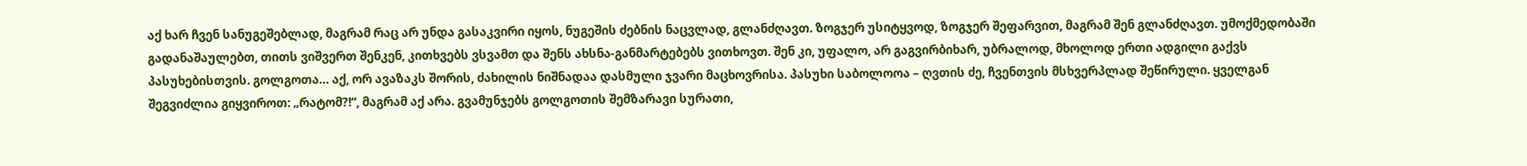აქ ხარ ჩვენ სანუგეშებლად, მაგრამ რაც არ უნდა გასაკვირი იყოს, ნუგეშის ძებნის ნაცვლად, გლანძღავთ. ზოგჯერ უსიტყვოდ, ზოგჯერ შეფარვით, მაგრამ შენ გლანძღავთ. უმოქმედობაში გადანაშაულებთ, თითს ვიშვერთ შენკენ, კითხვებს ვსვამთ და შენს ახსნა-განმარტებებს ვითხოვთ. შენ კი, უფალო, არ გაგვირბიხარ, უბრალოდ, მხოლოდ ერთი ადგილი გაქვს პასუხებისთვის. გოლგოთა… აქ, ორ ავაზაკს შორის, ძახილის ნიშნადაა დასმული ჯვარი მაცხოვრისა. პასუხი საბოლოოა – ღვთის ძე, ჩვენთვის მსხვერპლად შეწირული. ყველგან შეგვიძლია გიყვიროთ: „რატომ?!“, მაგრამ აქ არა. გვამუნჯებს გოლგოთის შემზარავი სურათი,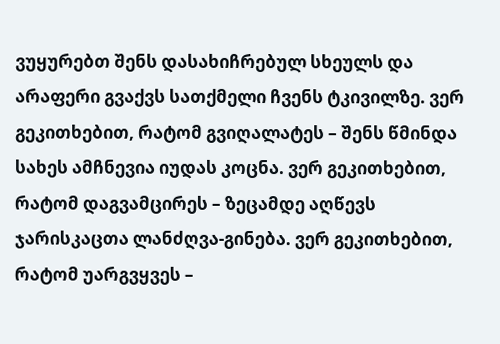ვუყურებთ შენს დასახიჩრებულ სხეულს და არაფერი გვაქვს სათქმელი ჩვენს ტკივილზე. ვერ გეკითხებით, რატომ გვიღალატეს – შენს წმინდა სახეს ამჩნევია იუდას კოცნა. ვერ გეკითხებით, რატომ დაგვამცირეს – ზეცამდე აღწევს ჯარისკაცთა ლანძღვა-გინება. ვერ გეკითხებით, რატომ უარგვყვეს –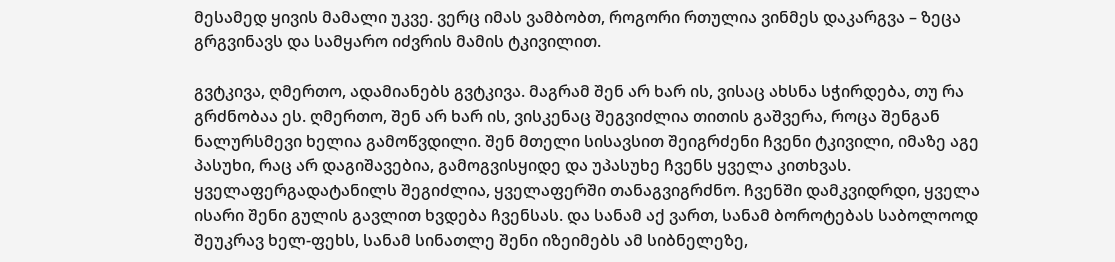მესამედ ყივის მამალი უკვე. ვერც იმას ვამბობთ, როგორი რთულია ვინმეს დაკარგვა – ზეცა გრგვინავს და სამყარო იძვრის მამის ტკივილით.

გვტკივა, ღმერთო, ადამიანებს გვტკივა. მაგრამ შენ არ ხარ ის, ვისაც ახსნა სჭირდება, თუ რა გრძნობაა ეს. ღმერთო, შენ არ ხარ ის, ვისკენაც შეგვიძლია თითის გაშვერა, როცა შენგან ნალურსმევი ხელია გამოწვდილი. შენ მთელი სისავსით შეიგრძენი ჩვენი ტკივილი, იმაზე აგე პასუხი, რაც არ დაგიშავებია, გამოგვისყიდე და უპასუხე ჩვენს ყველა კითხვას. ყველაფერგადატანილს შეგიძლია, ყველაფერში თანაგვიგრძნო. ჩვენში დამკვიდრდი, ყველა ისარი შენი გულის გავლით ხვდება ჩვენსას. და სანამ აქ ვართ, სანამ ბოროტებას საბოლოოდ შეუკრავ ხელ-ფეხს, სანამ სინათლე შენი იზეიმებს ამ სიბნელეზე,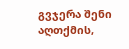გვჯერა შენი აღთქმის,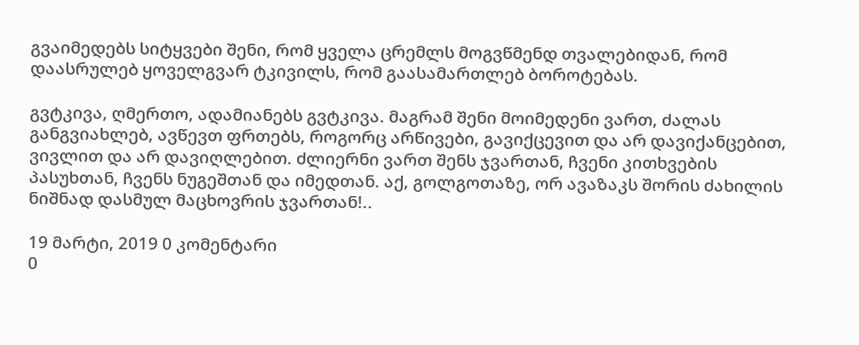გვაიმედებს სიტყვები შენი, რომ ყველა ცრემლს მოგვწმენდ თვალებიდან, რომ დაასრულებ ყოველგვარ ტკივილს, რომ გაასამართლებ ბოროტებას.

გვტკივა, ღმერთო, ადამიანებს გვტკივა. მაგრამ შენი მოიმედენი ვართ, ძალას განგვიახლებ, ავწევთ ფრთებს, როგორც არწივები, გავიქცევით და არ დავიქანცებით, ვივლით და არ დავიღლებით. ძლიერნი ვართ შენს ჯვართან, ჩვენი კითხვების პასუხთან, ჩვენს ნუგეშთან და იმედთან. აქ, გოლგოთაზე, ორ ავაზაკს შორის ძახილის ნიშნად დასმულ მაცხოვრის ჯვართან!..

19 მარტი, 2019 0 კომენტარი
0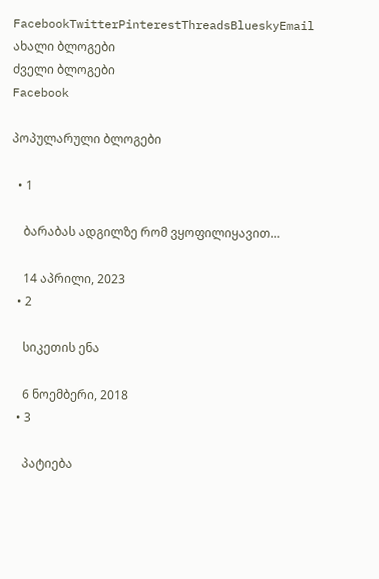FacebookTwitterPinterestThreadsBlueskyEmail
ახალი ბლოგები
ძველი ბლოგები
Facebook

პოპულარული ბლოგები

  • 1

    ბარაბას ადგილზე რომ ვყოფილიყავით…

    14 აპრილი, 2023
  • 2

    სიკეთის ენა

    6 ნოემბერი, 2018
  • 3

    პატიება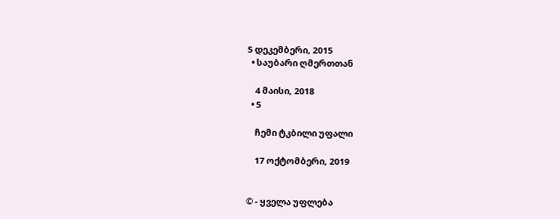5 დეკემბერი, 2015
  • საუბარი ღმერთთან

    4 მაისი, 2018
  • 5

    ჩემი ტკბილი უფალი

    17 ოქტომბერი, 2019


© - ყველა უფლება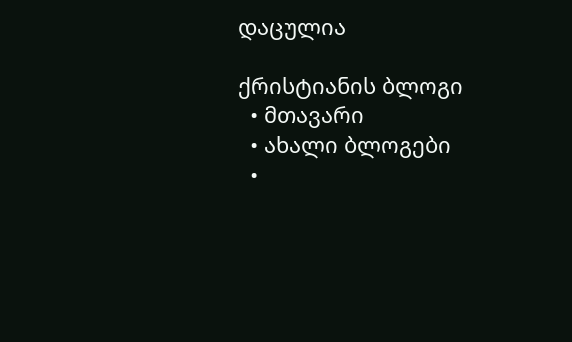დაცულია

ქრისტიანის ბლოგი
  • მთავარი
  • ახალი ბლოგები
  •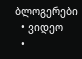ბლოგერები
  • ვიდეო
  •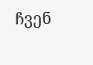ჩვენ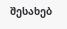შესახებ